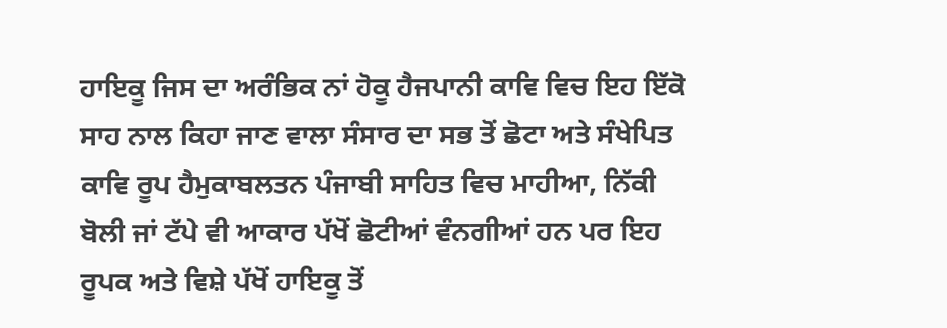ਹਾਇਕੂ ਜਿਸ ਦਾ ਅਰੰਭਿਕ ਨਾਂ ਹੋਕੂ ਹੈਜਪਾਨੀ ਕਾਵਿ ਵਿਚ ਇਹ ਇੱਕੋ ਸਾਹ ਨਾਲ ਕਿਹਾ ਜਾਣ ਵਾਲਾ ਸੰਸਾਰ ਦਾ ਸਭ ਤੋਂ ਛੋਟਾ ਅਤੇ ਸੰਖੇਪਿਤ ਕਾਵਿ ਰੂਪ ਹੈਮੁਕਾਬਲਤਨ ਪੰਜਾਬੀ ਸਾਹਿਤ ਵਿਚ ਮਾਹੀਆ, ਨਿੱਕੀ ਬੋਲੀ ਜਾਂ ਟੱਪੇ ਵੀ ਆਕਾਰ ਪੱਖੋਂ ਛੋਟੀਆਂ ਵੰਨਗੀਆਂ ਹਨ ਪਰ ਇਹ ਰੂਪਕ ਅਤੇ ਵਿਸ਼ੇ ਪੱਖੋਂ ਹਾਇਕੂ ਤੋਂ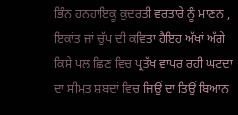ਭਿੰਨ ਹਨਹਾਇਕੂ ਕੁਦਰਤੀ ਵਰਤਾਰੇ ਨੂੰ ਮਾਣਨ , ਇਕਾਂਤ ਜਾਂ ਚੁੱਪ ਦੀ ਕਵਿਤਾ ਹੈਇਹ ਅੱਖਾਂ ਅੱਗੇ ਕਿਸੇ ਪਲ ਛਿਣ ਵਿਚ ਪ੍ਰਤੱਖ ਵਾਪਰ ਰਹੀ ਘਟਦਾ ਦਾ ਸੀਮਤ ਸ਼ਬਦਾਂ ਵਿਚ ਜਿਉਂ ਦਾ ਤਿਉਂ ਬਿਆਨ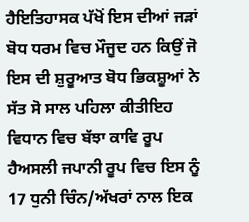ਹੈਇਤਿਹਾਸਕ ਪੱਖੋਂ ਇਸ ਦੀਆਂ ਜੜਾਂ ਬੋਧ ਧਰਮ ਵਿਚ ਮੌਜੂਦ ਹਨ ਕਿਉਂ ਜੋ ਇਸ ਦੀ ਸ਼ੁਰੂਆਤ ਬੋਧ ਭਿਕਸ਼ੂਆਂ ਨੇ ਸੱਤ ਸੋ ਸਾਲ ਪਹਿਲਾ ਕੀਤੀਇਹ ਵਿਧਾਨ ਵਿਚ ਬੱਝਾ ਕਾਵਿ ਰੂਪ ਹੈਅਸਲੀ ਜਪਾਨੀ ਰੂਪ ਵਿਚ ਇਸ ਨੂੰ 17 ਧੁਨੀ ਚਿੰਨ/ਅੱਖਰਾਂ ਨਾਲ ਇਕ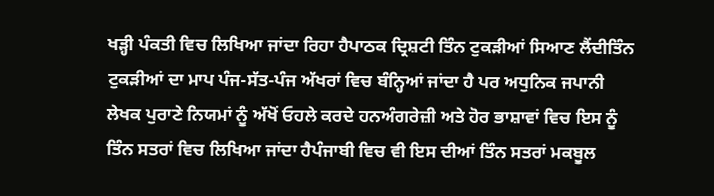ਖੜ੍ਹੀ ਪੰਕਤੀ ਵਿਚ ਲਿਖਿਆ ਜਾਂਦਾ ਰਿਹਾ ਹੈਪਾਠਕ ਦ੍ਰਿਸ਼ਟੀ ਤਿੰਨ ਟੁਕੜੀਆਂ ਸਿਆਣ ਲੈਂਦੀਤਿੰਨ ਟੁਕੜੀਆਂ ਦਾ ਮਾਪ ਪੰਜ-ਸੱਤ-ਪੰਜ ਅੱਖਰਾਂ ਵਿਚ ਬੰਨ੍ਹਿਆਂ ਜਾਂਦਾ ਹੈ ਪਰ ਅਧੁਨਿਕ ਜਪਾਨੀ ਲੇਖਕ ਪੁਰਾਣੇ ਨਿਯਮਾਂ ਨੂੰ ਅੱਖੋਂ ਓਹਲੇ ਕਰਦੇ ਹਨਅੰਗਰੇਜ਼ੀ ਅਤੇ ਹੋਰ ਭਾਸ਼ਾਵਾਂ ਵਿਚ ਇਸ ਨੂੰ ਤਿੰਨ ਸਤਰਾਂ ਵਿਚ ਲਿਖਿਆ ਜਾਂਦਾ ਹੈਪੰਜਾਬੀ ਵਿਚ ਵੀ ਇਸ ਦੀਆਂ ਤਿੰਨ ਸਤਰਾਂ ਮਕਬੂਲ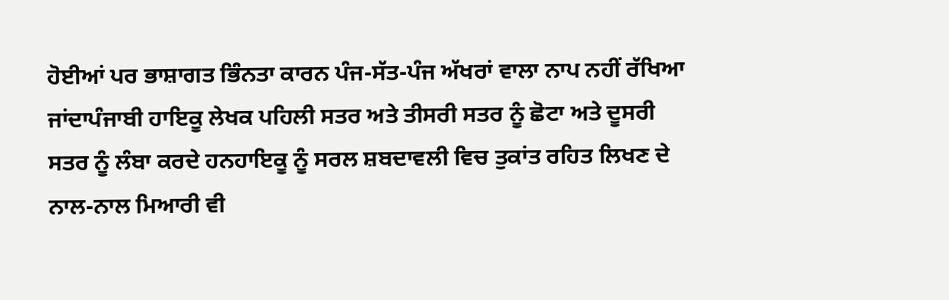ਹੋਈਆਂ ਪਰ ਭਾਸ਼ਾਗਤ ਭਿੰਨਤਾ ਕਾਰਨ ਪੰਜ-ਸੱਤ-ਪੰਜ ਅੱਖਰਾਂ ਵਾਲਾ ਨਾਪ ਨਹੀਂ ਰੱਖਿਆ ਜਾਂਦਾਪੰਜਾਬੀ ਹਾਇਕੂ ਲੇਖਕ ਪਹਿਲੀ ਸਤਰ ਅਤੇ ਤੀਸਰੀ ਸਤਰ ਨੂੰ ਛੋਟਾ ਅਤੇ ਦੂਸਰੀ ਸਤਰ ਨੂੰ ਲੰਬਾ ਕਰਦੇ ਹਨਹਾਇਕੂ ਨੂੰ ਸਰਲ ਸ਼ਬਦਾਵਲੀ ਵਿਚ ਤੁਕਾਂਤ ਰਹਿਤ ਲਿਖਣ ਦੇ ਨਾਲ-ਨਾਲ ਮਿਆਰੀ ਵੀ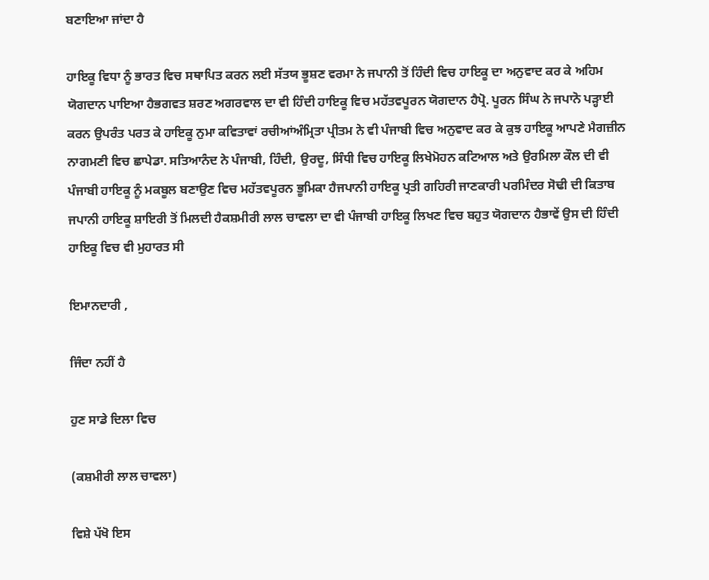ਬਣਾਇਆ ਜਾਂਦਾ ਹੈ

ਹਾਇਕੂ ਵਿਧਾ ਨੂੰ ਭਾਰਤ ਵਿਚ ਸਥਾਪਿਤ ਕਰਨ ਲਈ ਸੱਤਯ ਭੂਸ਼ਣ ਵਰਮਾ ਨੇ ਜਪਾਨੀ ਤੋਂ ਹਿੰਦੀ ਵਿਚ ਹਾਇਕੂ ਦਾ ਅਨੁਵਾਦ ਕਰ ਕੇ ਅਹਿਮ ਯੋਗਦਾਨ ਪਾਇਆ ਹੈਭਗਵਤ ਸ਼ਰਣ ਅਗਰਵਾਲ ਦਾ ਵੀ ਹਿੰਦੀ ਹਾਇਕੂ ਵਿਚ ਮਹੱਤਵਪੂਰਨ ਯੋਗਦਾਨ ਹੈਪ੍ਰੋ. ਪੂਰਨ ਸਿੰਘ ਨੇ ਜਪਾਨੋ ਪੜ੍ਹਾਈ ਕਰਨ ਉਪਰੰਤ ਪਰਤ ਕੇ ਹਾਇਕੂ ਨੁਮਾ ਕਵਿਤਾਵਾਂ ਰਚੀਆਂਅੰਮ੍ਰਿਤਾ ਪ੍ਰੀਤਮ ਨੇ ਵੀ ਪੰਜਾਬੀ ਵਿਚ ਅਨੁਵਾਦ ਕਰ ਕੇ ਕੁਝ ਹਾਇਕੂ ਆਪਣੇ ਮੈਗਜ਼ੀਨ ਨਾਗਮਣੀ ਵਿਚ ਛਾਪੇਡਾ. ਸਤਿਆਨੰਦ ਨੇ ਪੰਜਾਬੀ, ਹਿੰਦੀ, ਉਰਦੂ, ਸਿੰਧੀ ਵਿਚ ਹਾਇਕੂ ਲਿਖੇਮੋਹਨ ਕਟਿਆਲ ਅਤੇ ਉਰਮਿਲਾ ਕੌਲ ਦੀ ਵੀ ਪੰਜਾਬੀ ਹਾਇਕੂ ਨੂੰ ਮਕਬੂਲ ਬਣਾਉਣ ਵਿਚ ਮਹੱਤਵਪੂਰਨ ਭੂਮਿਕਾ ਹੈਜਪਾਨੀ ਹਾਇਕੂ ਪ੍ਰਤੀ ਗਹਿਰੀ ਜਾਣਕਾਰੀ ਪਰਮਿੰਦਰ ਸੋਢੀ ਦੀ ਕਿਤਾਬ ਜਪਾਨੀ ਹਾਇਕੂ ਸ਼ਾਇਰੀ ਤੋਂ ਮਿਲਦੀ ਹੈਕਸ਼ਮੀਰੀ ਲਾਲ ਚਾਵਲਾ ਦਾ ਵੀ ਪੰਜਾਬੀ ਹਾਇਕੂ ਲਿਖਣ ਵਿਚ ਬਹੁਤ ਯੋਗਦਾਨ ਹੈਭਾਵੇਂ ਉਸ ਦੀ ਹਿੰਦੀ ਹਾਇਕੂ ਵਿਚ ਵੀ ਮੁਹਾਰਤ ਸੀ

ਇਮਾਨਦਾਰੀ ,

ਜਿੰਦਾ ਨਹੀਂ ਹੈ

ਹੁਣ ਸਾਡੇ ਦਿਲਾ ਵਿਚ

(ਕਸ਼ਮੀਰੀ ਲਾਲ ਚਾਵਲਾ)

ਵਿਸ਼ੇ ਪੱਖੋ ਇਸ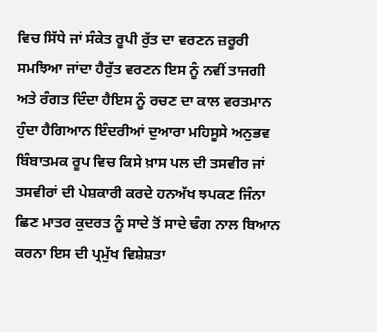ਵਿਚ ਸਿੱਧੇ ਜਾਂ ਸੰਕੇਤ ਰੂਪੀ ਰੁੱਤ ਦਾ ਵਰਣਨ ਜ਼ਰੂਰੀ ਸਮਝਿਆ ਜਾਂਦਾ ਹੈਰੁੱਤ ਵਰਣਨ ਇਸ ਨੂੰ ਨਵੀਂ ਤਾਜਗੀ ਅਤੇ ਰੰਗਤ ਦਿੰਦਾ ਹੈਇਸ ਨੂੰ ਰਚਣ ਦਾ ਕਾਲ ਵਰਤਮਾਨ ਹੁੰਦਾ ਹੈਗਿਆਨ ਇੰਦਰੀਆਂ ਦੁਆਰਾ ਮਹਿਸੂਸੇ ਅਨੁਭਵ ਬਿੰਬਾਤਮਕ ਰੂਪ ਵਿਚ ਕਿਸੇ ਖ਼ਾਸ ਪਲ ਦੀ ਤਸਵੀਰ ਜਾਂ ਤਸਵੀਰਾਂ ਦੀ ਪੇਸ਼ਕਾਰੀ ਕਰਦੇ ਹਨਅੱਖ ਝਪਕਣ ਜਿੰਨਾ ਛਿਣ ਮਾਤਰ ਕੁਦਰਤ ਨੂੰ ਸਾਦੇ ਤੋਂ ਸਾਦੇ ਢੰਗ ਨਾਲ ਬਿਆਨ ਕਰਨਾ ਇਸ ਦੀ ਪ੍ਰਮੁੱਖ ਵਿਸ਼ੇਸ਼ਤਾ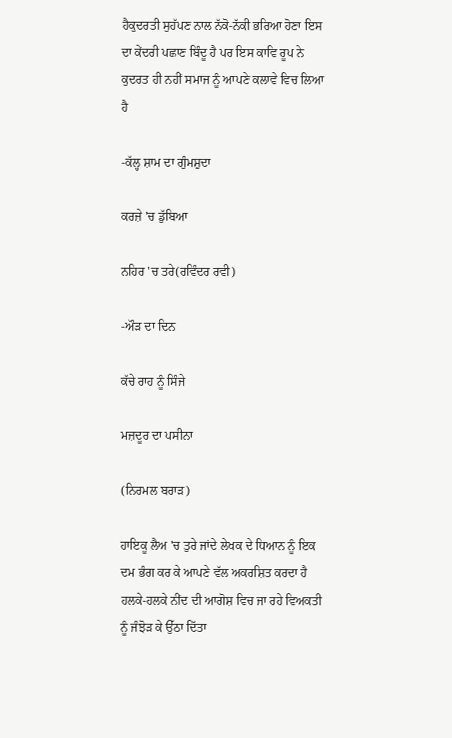ਹੈਕੁਦਰਤੀ ਸੁਹੱਪਣ ਨਾਲ ਨੱਕੋ-ਨੱਕੀ ਭਰਿਆ ਹੋਣਾ ਇਸ ਦਾ ਕੇਂਦਰੀ ਪਛਾਣ ਬਿੰਦੂ ਹੈ ਪਰ ਇਸ ਕਾਵਿ ਰੂਪ ਨੇ ਕੁਦਰਤ ਹੀ ਨਹੀਂ ਸਮਾਜ ਨੂੰ ਆਪਣੇ ਕਲਾਵੇ ਵਿਚ ਲਿਆ ਹੈ

-ਕੱਲ੍ਹ ਸ਼ਾਮ ਦਾ ਗੁੰਮਸ਼ੁਦਾ

ਕਰਜ਼ੇ 'ਚ ਡੁੱਬਿਆ

ਨਹਿਰ 'ਚ ਤਰੇ(ਰਵਿੰਦਰ ਰਵੀ)

-ਔੜ ਦਾ ਦਿਨ

ਕੱਚੇ ਰਾਹ ਨੂੰ ਸਿੰਜੇ

ਮਜ਼ਦੂਰ ਦਾ ਪਸੀਨਾ

(ਨਿਰਮਲ ਬਰਾੜ)

ਹਾਇਕੂ ਲੈਅ 'ਚ ਤੁਰੇ ਜਾਂਦੇ ਲੇਖਕ ਦੇ ਧਿਆਨ ਨੂੰ ਇਕ ਦਮ ਭੰਗ ਕਰ ਕੇ ਆਪਣੇ ਵੱਲ ਅਕਰਸ਼ਿਤ ਕਰਦਾ ਹੈ ਹਲਕੇ-ਹਲਕੇ ਨੀਂਦ ਦੀ ਆਗੋਸ਼ ਵਿਚ ਜਾ ਰਹੇ ਵਿਅਕਤੀ ਨੂੰ ਜੰਝੋੜ ਕੇ ਉੱਠਾ ਦਿੱਤਾ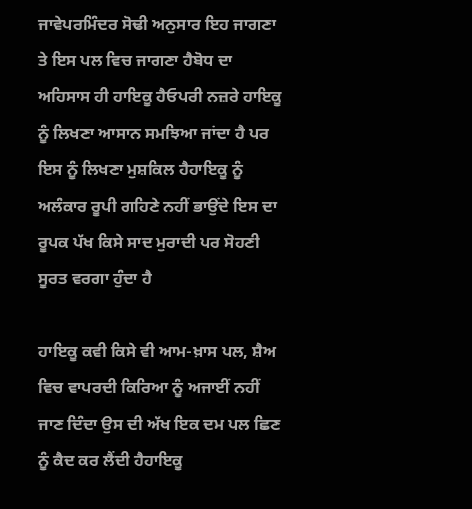ਜਾਵੇਪਰਮਿੰਦਰ ਸੋਢੀ ਅਨੁਸਾਰ ਇਹ ਜਾਗਣਾ ਤੇ ਇਸ ਪਲ ਵਿਚ ਜਾਗਣਾ ਹੈਬੋਧ ਦਾ ਅਹਿਸਾਸ ਹੀ ਹਾਇਕੂ ਹੈਓਪਰੀ ਨਜ਼ਰੇ ਹਾਇਕੂ ਨੂੰ ਲਿਖਣਾ ਆਸਾਨ ਸਮਝਿਆ ਜਾਂਦਾ ਹੈ ਪਰ ਇਸ ਨੂੰ ਲਿਖਣਾ ਮੁਸ਼ਕਿਲ ਹੈਹਾਇਕੂ ਨੂੰ ਅਲੰਕਾਰ ਰੂਪੀ ਗਹਿਣੇ ਨਹੀਂ ਭਾਉਂਦੇ ਇਸ ਦਾ ਰੂਪਕ ਪੱਖ ਕਿਸੇ ਸਾਦ ਮੁਰਾਦੀ ਪਰ ਸੋਹਣੀ ਸੂਰਤ ਵਰਗਾ ਹੁੰਦਾ ਹੈ

ਹਾਇਕੂ ਕਵੀ ਕਿਸੇ ਵੀ ਆਮ-ਖ਼ਾਸ ਪਲ, ਸ਼ੈਅ ਵਿਚ ਵਾਪਰਦੀ ਕਿਰਿਆ ਨੂੰ ਅਜਾਈਂ ਨਹੀਂ ਜਾਣ ਦਿੰਦਾ ਉਸ ਦੀ ਅੱਖ ਇਕ ਦਮ ਪਲ ਛਿਣ ਨੂੰ ਕੈਦ ਕਰ ਲੈਂਦੀ ਹੈਹਾਇਕੂ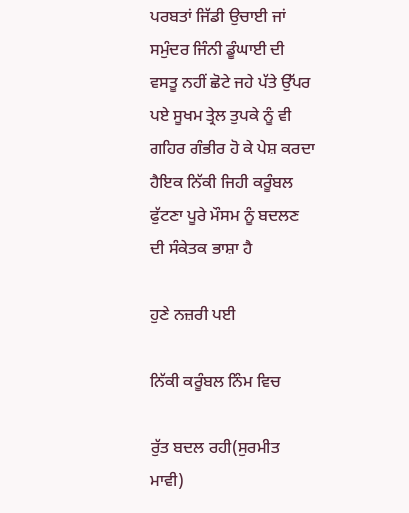ਪਰਬਤਾਂ ਜਿੱਡੀ ਉਚਾਈ ਜਾਂ ਸਮੁੰਦਰ ਜਿੰਨੀ ਡੂੰਘਾਈ ਦੀ ਵਸਤੂ ਨਹੀਂ ਛੋਟੇ ਜਹੇ ਪੱਤੇ ਉੱਪਰ ਪਏ ਸੂਖਮ ਤ੍ਰੇਲ ਤੁਪਕੇ ਨੂੰ ਵੀ ਗਹਿਰ ਗੰਭੀਰ ਹੋ ਕੇ ਪੇਸ਼ ਕਰਦਾ ਹੈਇਕ ਨਿੱਕੀ ਜਿਹੀ ਕਰੂੰਬਲ ਫੁੱਟਣਾ ਪੂਰੇ ਮੌਸਮ ਨੂੰ ਬਦਲਣ ਦੀ ਸੰਕੇਤਕ ਭਾਸ਼ਾ ਹੈ

ਹੁਣੇ ਨਜ਼ਰੀ ਪਈ

ਨਿੱਕੀ ਕਰੂੰਬਲ ਨਿੰਮ ਵਿਚ

ਰੁੱਤ ਬਦਲ ਰਹੀ(ਸੁਰਮੀਤ ਮਾਵੀ)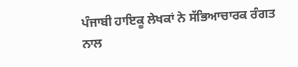ਪੰਜਾਬੀ ਹਾਇਕੂ ਲੇਖਕਾਂ ਨੇ ਸੱਭਿਆਚਾਰਕ ਰੰਗਤ ਨਾਲ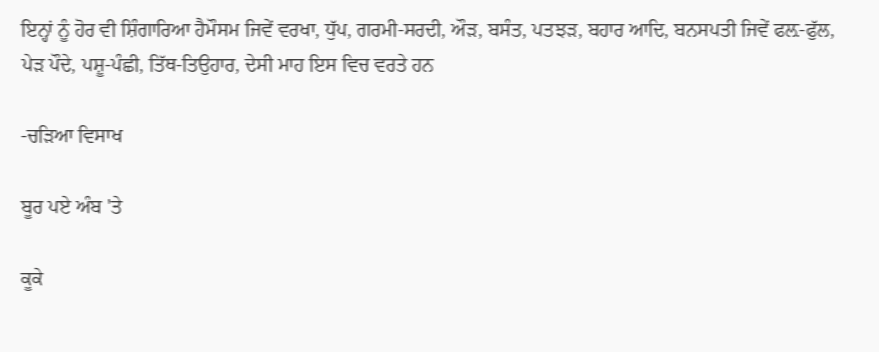ਇਨ੍ਹਾਂ ਨੂੰ ਹੋਰ ਵੀ ਸ਼ਿੰਗਾਰਿਆ ਹੈਮੌਸਮ ਜਿਵੇਂ ਵਰਖਾ, ਧੁੱਪ, ਗਰਮੀ-ਸਰਦੀ, ਔੜ, ਬਸੰਤ, ਪਤਝੜ, ਬਹਾਰ ਆਦਿ, ਬਨਸਪਤੀ ਜਿਵੇਂ ਫਲ਼-ਫੁੱਲ, ਪੇੜ ਪੌਦੇ, ਪਸ਼ੂ-ਪੰਛੀ, ਤਿੱਥ-ਤਿਉਹਾਰ, ਦੇਸੀ ਮਾਹ ਇਸ ਵਿਚ ਵਰਤੇ ਹਨ

-ਚੜਿਆ ਵਿਸਾਖ

ਬੂਰ ਪਏ ਅੰਬ 'ਤੇ

ਕੂਕੇ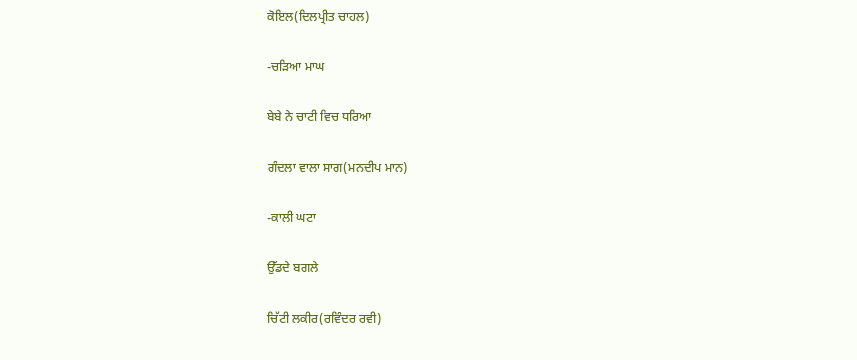ਕੋਇਲ(ਦਿਲਪ੍ਰੀਤ ਚਾਹਲ)

-ਚੜਿਆ ਮਾਘ

ਬੇਬੇ ਨੇ ਚਾਟੀ ਵਿਚ ਧਰਿਆ

ਗੰਦਲਾ ਵਾਲਾ ਸਾਗ(ਮਨਦੀਪ ਮਾਨ)

-ਕਾਲੀ ਘਟਾ

ਉੱਡਦੇ ਬਗਲੇ

ਚਿੱਟੀ ਲਕੀਰ(ਰਵਿੰਦਰ ਰਵੀ)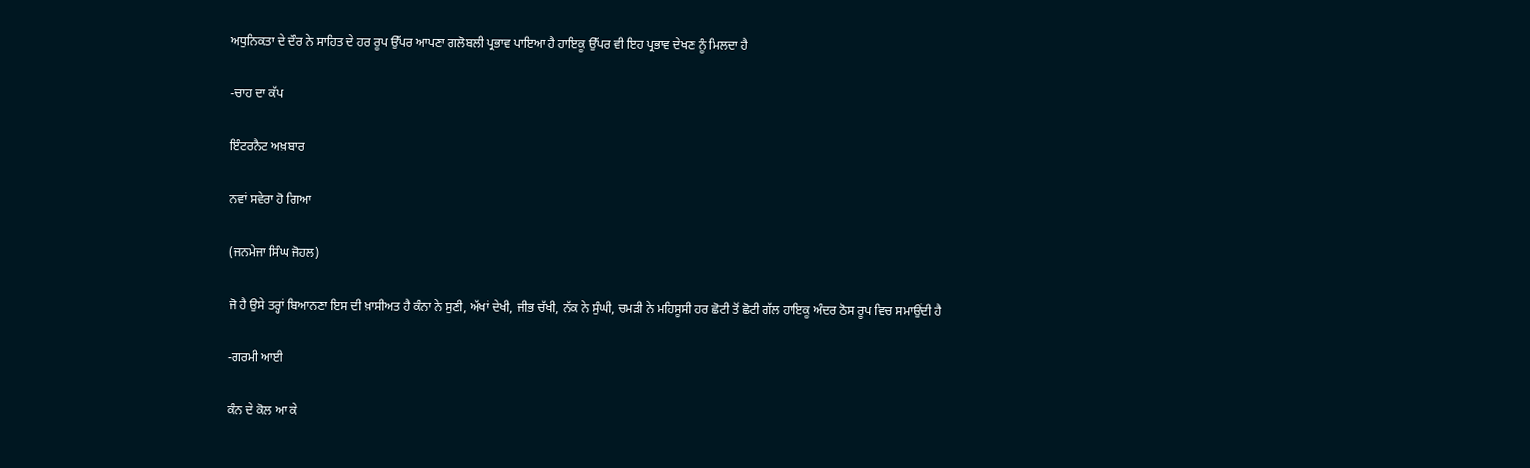ਅਧੁਨਿਕਤਾ ਦੇ ਦੌਰ ਨੇ ਸਾਹਿਤ ਦੇ ਹਰ ਰੂਪ ਉੱਪਰ ਆਪਣਾ ਗਲੋਬਲੀ ਪ੍ਰਭਾਵ ਪਾਇਆ ਹੈ ਹਾਇਕੂ ਉੱਪਰ ਵੀ ਇਹ ਪ੍ਰਭਾਵ ਦੇਖਣ ਨੂੰ ਮਿਲਦਾ ਹੈ

-ਚਾਹ ਦਾ ਕੱਪ

ਇੰਟਰਨੈਟ ਅਖ਼ਬਾਰ

ਨਵਾਂ ਸਵੇਰਾ ਹੋ ਗਿਆ

(ਜਨਮੇਜਾ ਸਿੰਘ ਜੋਹਲ)

ਜੋ ਹੈ ਉਸੇ ਤਰ੍ਹਾਂ ਬਿਆਨਣਾ ਇਸ ਦੀ ਖ਼ਾਸੀਅਤ ਹੈ ਕੰਨਾ ਨੇ ਸੁਣੀ, ਅੱਖਾਂ ਦੇਖੀ, ਜੀਭ ਚੱਖੀ, ਨੱਕ ਨੇ ਸੁੰਘੀ, ਚਮੜੀ ਨੇ ਮਹਿਸੂਸੀ ਹਰ ਛੋਟੀ ਤੋਂ ਛੋਟੀ ਗੱਲ ਹਾਇਕੂ ਅੰਦਰ ਠੋਸ ਰੂਪ ਵਿਚ ਸਮਾਉਂਦੀ ਹੈ

-ਗਰਮੀ ਆਈ

ਕੰਨ ਦੇ ਕੋਲ ਆ ਕੇ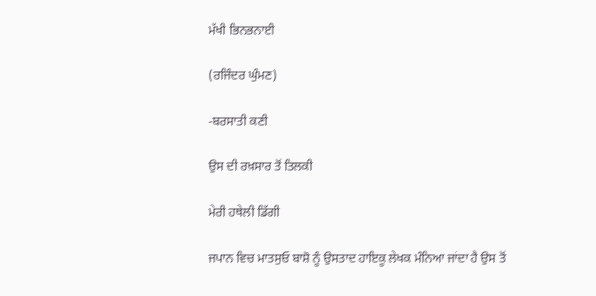ਮੱਖੀ ਭਿਨਭਨਾਈ

(ਰਜਿੰਦਰ ਘੁੰਮਣ)

-ਬਰਸਾਤੀ ਕਣੀ

ਉਸ ਦੀ ਰਖ਼ਸਾਰ ਤੋਂ ਤਿਲਕੀ

ਮੇਰੀ ਹਥੇਲੀ ਡਿੱਗੀ

ਜਪਾਨ ਵਿਚ ਮਾਤਸੁਓ ਬਾਸ਼ੋ ਨੂੰ ਉਸਤਾਦ ਹਾਇਕੂ ਲੇਖਕ ਮੰਨਿਆ ਜਾਂਦਾ ਹੈ ਉਸ ਤੋਂ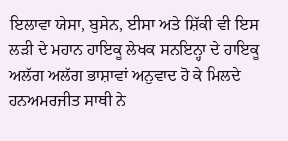ਇਲਾਵਾ ਯੇਸਾ, ਬੁਸੇਨ, ਈਸਾ ਅਤੇ ਸ਼ਿੱਕੀ ਵੀ ਇਸ ਲੜੀ ਦੇ ਮਹਾਨ ਹਾਇਕੂ ਲੇਖਕ ਸਨਇਨ੍ਹਾ ਦੇ ਹਾਇਕੂ ਅਲੱਗ ਅਲੱਗ ਭਾਸ਼ਾਵਾਂ ਅਨੁਵਾਦ ਹੋ ਕੇ ਮਿਲਦੇ ਹਨਅਮਰਜੀਤ ਸਾਥੀ ਨੇ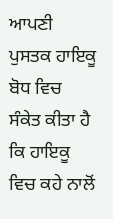ਆਪਣੀ ਪੁਸਤਕ ਹਾਇਕੂ ਬੋਧ ਵਿਚ ਸੰਕੇਤ ਕੀਤਾ ਹੈ ਕਿ ਹਾਇਕੂ ਵਿਚ ਕਹੇ ਨਾਲੋਂ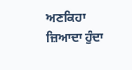ਅਣਕਿਹਾ ਜ਼ਿਆਦਾ ਹੁੰਦਾ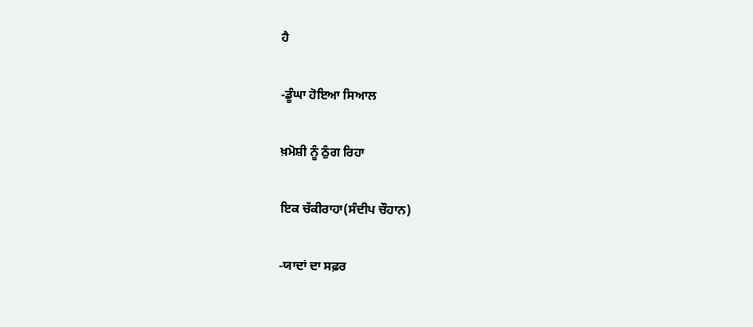ਹੈ

-ਡੂੰਘਾ ਹੋਇਆ ਸਿਆਲ

ਖ਼ਮੋਸ਼ੀ ਨੂੰ ਠੁੰਗ ਰਿਹਾ

ਇਕ ਚੱਕੀਰਾਹਾ(ਸੰਦੀਪ ਚੌਹਾਨ)

-ਯਾਦਾਂ ਦਾ ਸਫ਼ਰ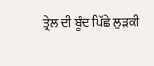ਤ੍ਰੇਲ ਦੀ ਬੂੰਦ ਪਿੱਛੇ ਲੁੜਕੀ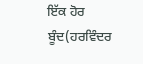ਇੱਕ ਹੋਰ ਬੂੰਦ(ਹਰਵਿੰਦਰ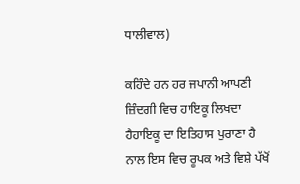ਧਾਲੀਵਾਲ)

ਕਹਿੰਦੇ ਹਨ ਹਰ ਜਪਾਨੀ ਆਪਣੀ ਜ਼ਿੰਦਗੀ ਵਿਚ ਹਾਇਕੂ ਲਿਖਦਾ ਹੈਹਾਇਕੂ ਦਾ ਇਤਿਹਾਸ ਪੁਰਾਣਾ ਹੈ ਨਾਲ ਇਸ ਵਿਚ ਰੂਪਕ ਅਤੇ ਵਿਸ਼ੇ ਪੱਖੋਂ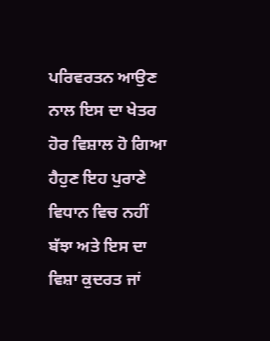ਪਰਿਵਰਤਨ ਆਉਣ ਨਾਲ ਇਸ ਦਾ ਖੇਤਰ ਹੋਰ ਵਿਸ਼ਾਲ ਹੋ ਗਿਆ ਹੈਹੁਣ ਇਹ ਪੁਰਾਣੇ ਵਿਧਾਨ ਵਿਚ ਨਹੀਂ ਬੱਝਾ ਅਤੇ ਇਸ ਦਾ ਵਿਸ਼ਾ ਕੁਦਰਤ ਜਾਂ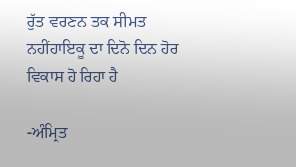ਰੁੱਤ ਵਰਣਨ ਤਕ ਸੀਮਤ ਨਹੀਂਹਾਇਕੂ ਦਾ ਦਿਨੋ ਦਿਨ ਹੋਰ ਵਿਕਾਸ ਹੋ ਰਿਹਾ ਹੈ

-ਅੰਮ੍ਰਿਤ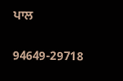ਪਾਲ

94649-29718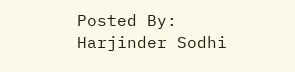Posted By: Harjinder Sodhi